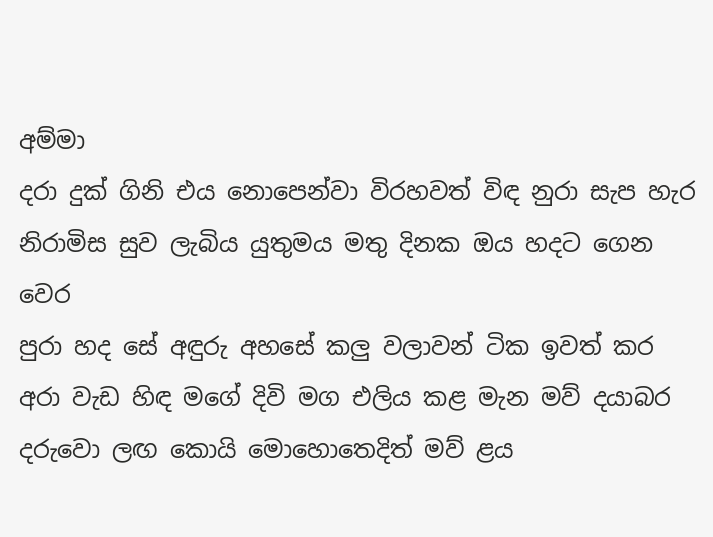අම්මා
දරා දුක් ගිනි එය නොපෙන්වා විරහවත් විඳ නුරා සැප හැර
නිරාමිස සුව ලැබිය යුතුමය මතු දිනක ඔය හදට ගෙන වෙර
පුරා හද සේ අඳුරු අහසේ කලු වලාවන් ටික ඉවත් කර
අරා වැඩ හිඳ මගේ දිවි මග එලිය කළ මැන මව් දයාබර
දරුවො ලඟ කොයි මොහොතෙදිත් මව් ළය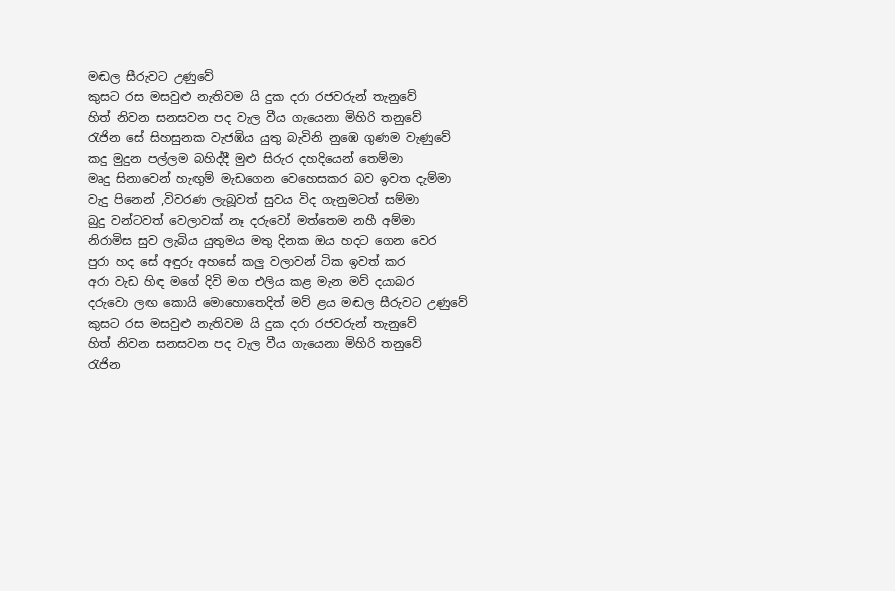මඬල සීරුවට උණුවේ
කුසට රස මසවුළු නැතිවම යි දුක දරා රජවරුන් තැනුවේ
හිත් නිවන සනසවන පද වැල වීය ගැයෙනා මිහිරි තනුවේ
රැජින සේ සිහසුනක වැජඹිය යුතු බැවිනි නුඹෙ ගුණම වැණුවේ
කදු මුදුන පල්ලම බහිද්දී මුළු සිරුර දහදියෙන් තෙම්මා
මෘදු සිනාවෙන් හැඟුම් මැඩගෙන වෙහෙසකර බව ඉවත දැම්මා
වැදු පිනෙන් ,විවරණ ලැබූවත් සුවය විද ගැනුමටත් සම්මා
බුදු වන්ටවත් වෙලාවක් නෑ දරුවෝ මත්තෙම නහී අම්මා
නිරාමිස සුව ලැබිය යුතුමය මතු දිනක ඔය හදට ගෙන වෙර
පුරා හද සේ අඳුරු අහසේ කලු වලාවන් ටික ඉවත් කර
අරා වැඩ හිඳ මගේ දිවි මග එලිය කළ මැන මව් දයාබර
දරුවො ලඟ කොයි මොහොතෙදිත් මව් ළය මඬල සීරුවට උණුවේ
කුසට රස මසවුළු නැතිවම යි දුක දරා රජවරුන් තැනුවේ
හිත් නිවන සනසවන පද වැල වීය ගැයෙනා මිහිරි තනුවේ
රැජින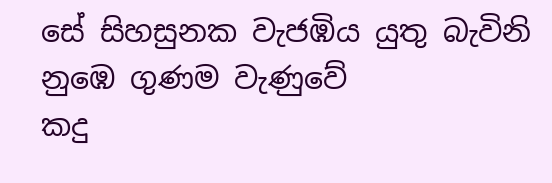සේ සිහසුනක වැජඹිය යුතු බැවිනි නුඹෙ ගුණම වැණුවේ
කදු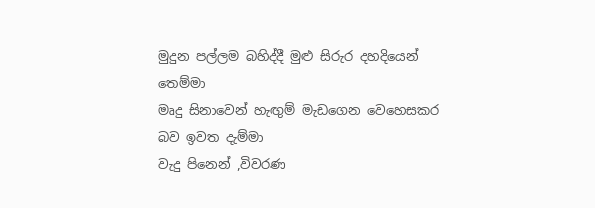මුදුන පල්ලම බහිද්දී මුළු සිරුර දහදියෙන් තෙම්මා
මෘදු සිනාවෙන් හැඟුම් මැඩගෙන වෙහෙසකර බව ඉවත දැම්මා
වැදු පිනෙන් ,විවරණ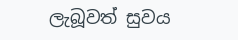ලැබූවත් සුවය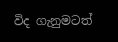විද ගැනුමටත්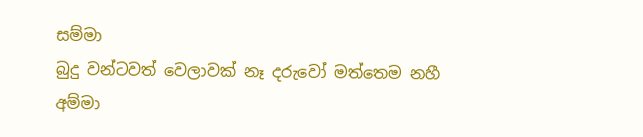සම්මා
බුදු වන්ටවත් වෙලාවක් නෑ දරුවෝ මත්තෙම නහී අම්මා